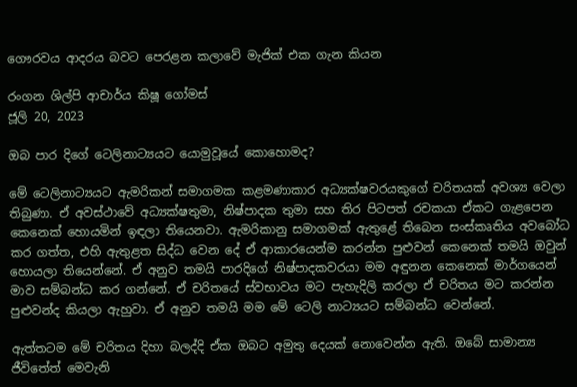ගෞරවය ආදරය බවට පෙරළන කලාවේ මැජික් එක ගැන කියන

රංගන ශිල්පි ආචාර්ය කිෂූ ගෝමස්
ජූලි 20, 2023

ඔබ පාර දිගේ ටෙලිනාට්‍යයට යොමුවූයේ කොහොමද?

මේ ටෙලිනාට්‍යයට ඇමරිකන් සමාගමක කළමණාකාර අධ්‍යක්ෂවරයකුගේ චරිතයක් අවශ්‍ය වෙලා තිබුණා. ඒ අවස්ථාවේ අධ්‍යක්ෂතුමා, නිෂ්පාදක තුමා සහ තිර පිටපත් රචකයා ඒකට ගැළපෙන කෙනෙක් හොයමින් ඉඳලා තියෙනවා. ඇමරිකානු සමාගමක් ඇතුළේ තිබෙන සංස්කෘතිය අවබෝධ කර ගත්ත, එහි ඇතුළත සිද්ධ වෙන දේ ඒ ආකාරයෙන්ම කරන්න පුළුවන් කෙනෙක් තමයි ඔවුන් හොයලා තියෙන්නේ. ඒ අනුව තමයි පාරදිගේ නිෂ්පාදකවරයා මම අඳුනන කෙනෙක් මාර්ගයෙන් මාව සම්බන්ධ කර ගන්නේ. ඒ චරිතයේ ස්වභාවය මට පැහැදිලි කරලා ඒ චරිතය මට කරන්න පුළුවන්ද කියලා ඇහුවා. ඒ අනුව තමයි මම මේ ටෙලි නාට්‍යයට සම්බන්ධ වෙන්නේ.

ඇත්තටම මේ චරිතය දිහා බලද්දි ඒක ඔබට අමුතු දෙයක් නොවෙන්න ඇති. ඔබේ සාමාන්‍ය ජීවිතේත් මෙවැනි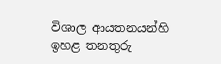විශාල ආයතනයන්හි ඉහළ තනතුරු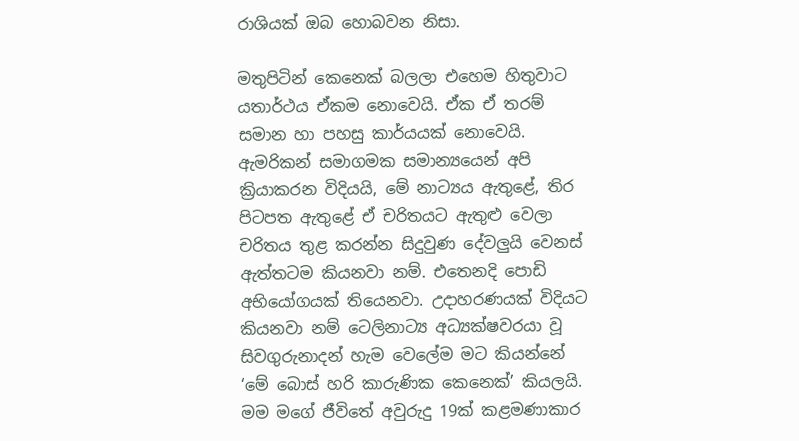රාශියක් ඔබ හොබවන නිසා.

මතුපිටින් කෙනෙක් බලලා එහෙම හිතුවාට යතාර්ථය ඒකම නොවෙයි. ඒක ඒ තරම් සමාන හා පහසු කාර්යයක් නොවෙයි. ඇමරිකන් සමාගමක සමාන්‍යයෙන් අපි ක්‍රියාකරන විදියයි, මේ නාට්‍යය ඇතුළේ, තිර පිටපත ඇතුළේ ඒ චරිතයට ඇතුළු වෙලා චරිතය තුළ කරන්න සිදුවුණ දේවලුයි වෙනස් ඇත්තටම කියනවා නම්. එතෙනදි පොඩි අභියෝගයක් තියෙනවා. උදාහරණයක් විදියට කියනවා නම් ටෙලිනාට්‍ය අධ්‍යක්ෂවරයා වූ සිවගුරුනාදන් හැම වෙලේම මට කියන්නේ ‘මේ බොස් හරි කාරුණික කෙනෙක්’ කියලයි. මම මගේ ජීවිතේ අවුරුදු 19ක් කළමණාකාර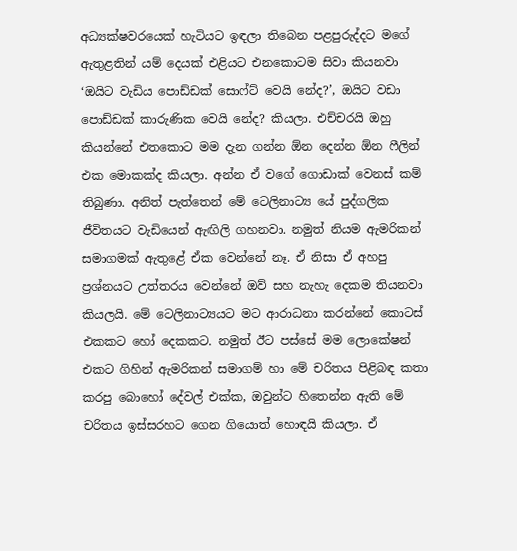අධ්‍යක්ෂවරයෙක් හැටියට ඉඳලා තිබෙන පළපුරුද්දට මගේ ඇතුළතින් යම් දෙයක් එළියට එනකොටම සිවා කියනවා ‘ඔයිට වැඩිය පොඩ්ඩක් සොෆ්ට් වෙයි නේද?’, ඔයිට වඩා පොඩ්ඩක් කාරුණික වෙයි නේද? කියලා. එච්චරයි ඔහු කියන්නේ එතකොට මම දැන ගන්න ඕන දෙන්න ඕන ෆීලින් එක මොකක්ද කියලා. අන්න ඒ වගේ ගොඩාක් වෙනස් කම් තිබුණා. අනිත් පැත්තෙන් මේ ටෙලිනාට්‍ය යේ පුද්ගලික ජීවිතයට වැඩියෙන් ඇඟිලි ගහනවා. නමුත් නියම ඇමරිකන් සමාගමක් ඇතුළේ ඒක වෙන්නේ නෑ. ඒ නිසා ඒ අහපු ප්‍රශ්නයට උත්තරය වෙන්නේ ඔව් සහ නැහැ දෙකම තියනවා කියලයි. මේ ටෙලිනාට්‍යයට මට ආරාධනා කරන්නේ කොටස් එකකට හෝ දෙකකට. නමුත් ඊට පස්සේ මම ලොකේෂන් එකට ගිහින් ඇමරිකන් සමාගම් හා මේ චරිතය පිළිබඳ කතා කරපු බොහෝ දේවල් එක්ක, ඔවුන්ට හිතෙන්න ඇති මේ චරිතය ඉස්සරහට ගෙන ගියොත් හොඳයි කියලා. ඒ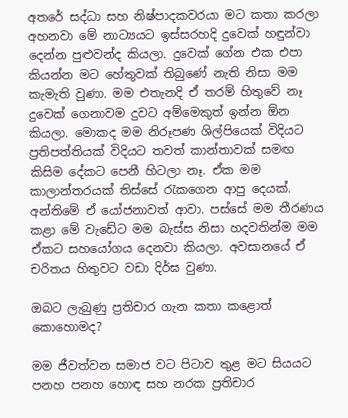අතරේ සද්ධා සහ නිෂ්පාදකවරයා මට කතා කරලා අහනවා මේ නාට්‍යයට ඉස්සරහදි දුවෙක් හඳුන්වා දෙන්න පුළුවන්ද කියලා. දුවෙක් ගේන එක එපා කියන්න මට හේතුවක් තිබුණේ නැති නිසා මම කැමැති වුණා. මම එතැනදි ඒ තරම් හිතුවේ නෑ දුවෙක් ගෙනාවම දුවට අම්මෙකුත් ඉන්න ඕන කියලා. මොකද මම නිරූපණ ශිල්පියෙක් විදියට ප්‍රතිපත්තියක් විදියට තවත් කාන්තාවක් සමඟ කිසිම දේකට පෙනී හිටලා නෑ. ඒක මම කාලාන්තරයක් තිස්සේ රැකගෙන ආපු දෙයක්. අන්තිමේ ඒ යෝජනාවත් ආවා. පස්සේ මම තීරණය කළා මේ වැඩේට මම බැස්ස නිසා හදවතින්ම මම ඒකට සහයෝගය දෙනවා කියලා. අවසානයේ ඒ චරිතය හිතුවට වඩා දිර්ඝ වුණා.

ඔබට ලැබුණු ප්‍රතිචාර ගැන කතා කළොත් කොහොමද?

මම ජීවත්වන සමාජ වට පිටාව තුළ මට සියයට පනහ පනහ හොඳ සහ නරක ප්‍රතිචාර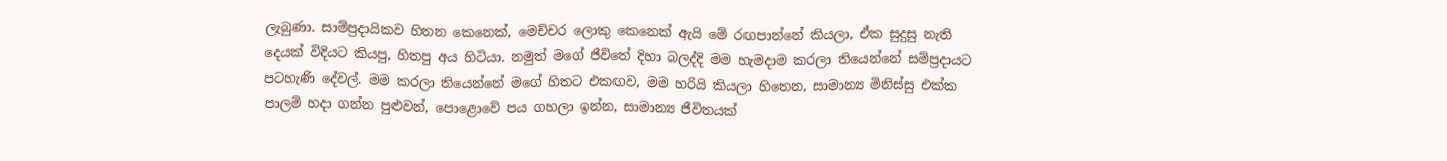ලැබුණා. සාම්ප්‍රදායිකව හිතන කෙනෙක්, මෙච්චර ලොකු කෙනෙක් ඇයි මේ රඟපාන්නේ කියලා, ඒක සුදුසු නැති දෙයක් විදියට කියපු, හිතපු අය හිටියා. නමුත් මගේ ජීවිතේ දිහා බලද්දි මම හැමදාම කරලා තියෙන්නේ සම්ප්‍රදායට පටහැණි දේවල්. මම කරලා තියෙන්නේ මගේ හිතට එකඟව, මම හරියි කියලා හිතෙන, සාමාන්‍ය මිනිස්සු එක්ක පාලම් හදා ගන්න පුළුවන්, පො‍ළොවේ පය ගහලා ඉන්න, සාමාන්‍ය ජීවිතයක්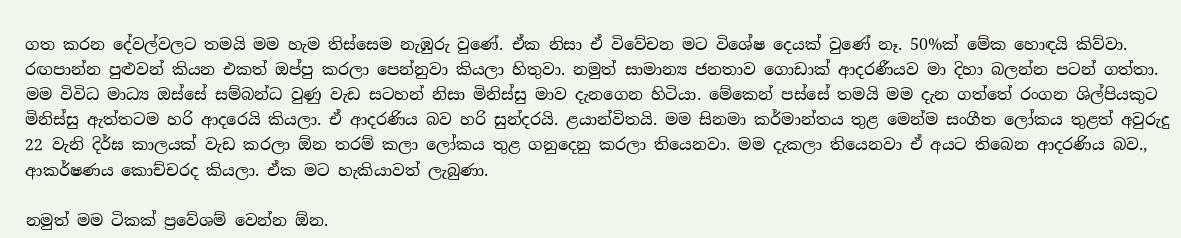ගත කරන දේවල්වලට තමයි මම හැම තිස්සෙම නැඹුරු වුණේ. ඒක නිසා ඒ විවේචන මට විශේෂ දෙයක් වුණේ නෑ. 50%ක් මේක හොඳයි කිව්වා. රඟපාන්න පුළුවන් කියන එකත් ඔප්පු කරලා පෙන්නුවා කියලා හිතුවා. නමුත් සාමාන්‍ය ජනතාව ගොඩාක් ආදරණීයව මා දිහා බලන්න පටන් ගත්තා. මම විවිධ මාධ්‍ය ඔස්සේ සම්බන්ධ වුණු වැඩ සටහන් නිසා මිනිස්සු මාව දැනගෙන හිටියා. මේකෙන් පස්සේ තමයි මම දැන ගත්තේ රංගන ශිල්පියකුට මිනිස්සු ඇත්තටම හරි ආදරෙයි කියලා. ඒ ආදරණිය බව හරි සුන්දරයි. ළයාන්විතයි. මම සිනමා කර්මාන්තය තුළ මෙන්ම සංගීත ලෝකය තුළත් අවුරුදු 22 වැනි දිර්ඝ කාලයක් වැඩ කරලා ඕන තරම් කලා ලෝකය තුළ ගනුදෙනු කරලා තියෙනවා. මම දැකලා තියෙනවා ඒ අයට තිබෙන ආදරණිය බව., ආකර්ෂණය කොච්චරද කියලා. ඒක මට හැකියාවත් ලැබුණා.

නමුත් මම ටිකක් ප්‍රවේශම් වෙන්න ඕන.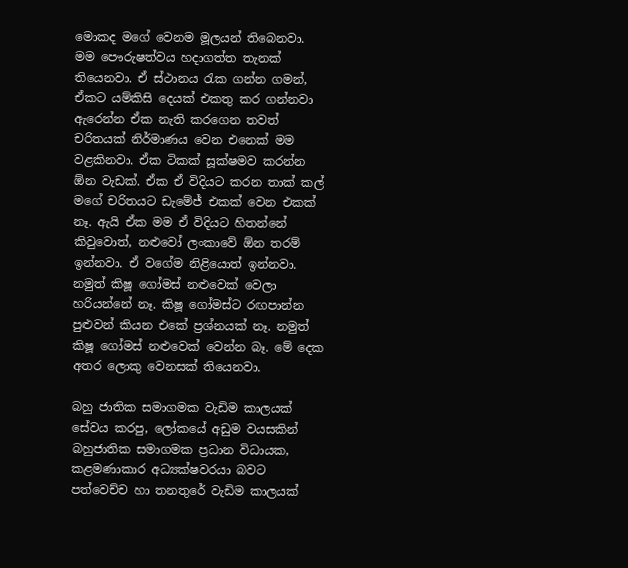මොකද මගේ වෙනම මූලයන් තිබෙනවා. මම පෞරුෂත්වය හදාගත්ත තැනක් තියෙනවා. ඒ ස්ථානය රැක ගන්න ගමන්, ඒකට යම්කිසි දෙයක් එකතු කර ගන්නවා ඇරෙන්න ඒක නැති කරගෙන තවත් චරිතයක් නිර්මාණය වෙන එනෙක් මම වළකිනවා. ඒක ටිකක් සූක්ෂමව කරන්න ඕන වැඩක්. ඒක ඒ විදියට කරන තාක් කල් මගේ චරිතයට ඩැමේජ් එකක් වෙන එකක් නෑ. ඇයි ඒක මම ඒ විදියට හිතන්නේ කිවුවොත්, නළුවෝ ලංකාවේ ඕන තරම් ඉන්නවා. ඒ වගේම නිළියොත් ඉන්නවා. නමුත් කිෂූ ගෝමස් නළුවෙක් වෙලා හරියන්නේ නෑ. කිෂූ ගෝමස්ට රඟපාන්න පුළුවන් කියන එකේ ප්‍රශ්නයක් නෑ. නමුත් කිෂූ ගෝමස් නළුවෙක් වෙන්න බෑ. මේ දෙක අතර ලොකු වෙනසක් තියෙනවා.

බහු ජාතික සමාගමක වැඩිම කාලයක් සේවය කරපු, ලෝකයේ අඩුම වයසකින් බහුජාතික සමාගමක ප්‍රධාන විධායක, කළමණාකාර අධ්‍යක්ෂවරයා බවට පත්වෙච්ච හා තනතුරේ වැඩිම කාලයක්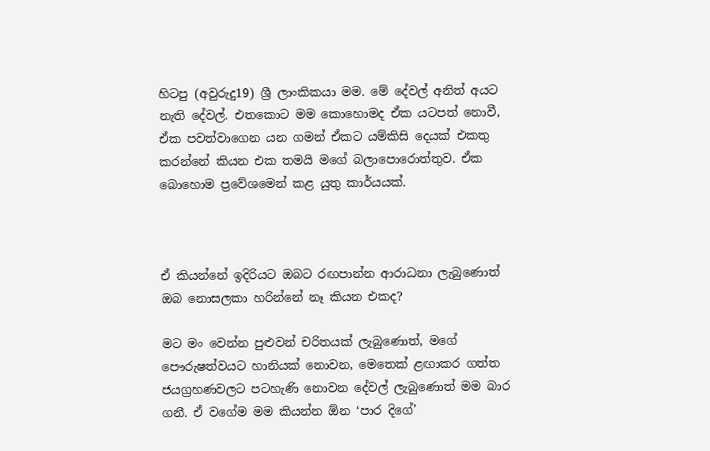හිටපු (අවුරුදු19) ශ්‍රී ලාංකිකයා මම. මේ දේවල් අනිත් අයට නැති දේවල්. එතකොට මම කොහොමද ඒක යටපත් නොවී, ඒක පවත්වාගෙන යන ගමන් ඒකට යම්කිසි දෙයක් එකතු කරන්නේ කියන එක තමයි මගේ බලාපොරොත්තුව. ඒක බොහොම ප්‍රවේශමෙන් කළ යුතු කාර්යයක්.



ඒ කියන්නේ ඉදිරියට ඔබට රඟපාන්න ආරාධනා ලැබුණොත් ඔබ නොසලකා හරින්නේ නෑ කියන එකද?

මට මං වෙන්න පුළුවන් චරිතයක් ලැබුණොත්, මගේ පෞරුෂත්වයට හානියක් නොවන, මෙතෙක් ළඟාකර ගත්ත ජයග්‍රහණවලට පටහැණි නොවන දේවල් ලැබුණොත් මම බාර ගනී. ඒ වගේම මම කියන්න ඕන ‘පාර දිගේ’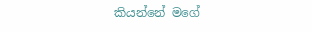කියන්නේ මගේ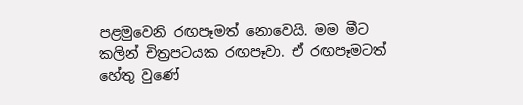පළමුවෙනි රඟපෑමත් නොවෙයි. මම මීට කලින් චිත්‍රපටයක රඟපෑවා. ඒ රඟපෑමටත් හේතු වුණේ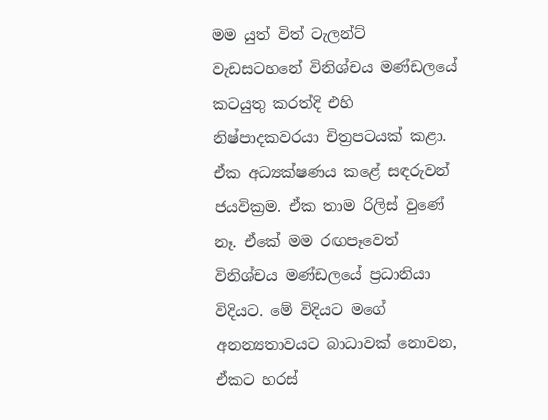මම යුත් විත් ටැලන්ට් වැඩසටහනේ විනිශ්චය මණ්ඩලයේ කටයුතු කරත්දි එහි නිෂ්පාදකවරයා චිත්‍රපටයක් කළා. ඒක අධ්‍යක්ෂණය කළේ සඳරුවන් ජයවික්‍රම. ඒක තාම රිලිස් වුණේ නෑ. ඒකේ මම රඟපෑවෙත් විනිශ්චය මණ්ඩලයේ ප්‍රධානියා විදියට. මේ විදියට මගේ අනන්‍යතාවයට බාධාවක් නොවන, ඒකට හරස්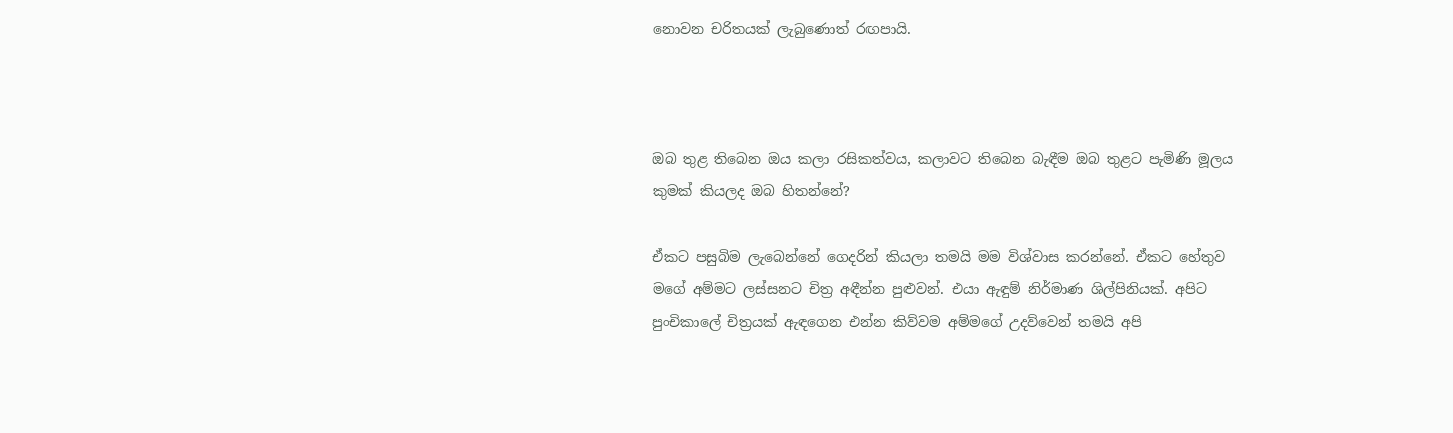නොවන චරිතයක් ලැබුණොත් රඟපායි.



ඔබ තුළ තිබෙන ඔය කලා රසිකත්වය, කලාවට තිබෙන බැඳීම ඔබ තුළට පැමිණි මූලය කුමක් කියලද ඔබ හිතන්නේ?

ඒකට පසුබිම ලැබෙන්නේ ගෙදරින් කියලා තමයි මම විශ්වාස කරන්නේ. ඒකට හේතුව මගේ අම්මට ලස්සනට චිත්‍ර අඳීන්න පුළුවන්. එයා ඇඳුම් නිර්මාණ ශිල්පිනියක්. අපිට පුංචිකාලේ චිත්‍රයක් ඇඳගෙන එන්න කිව්වම අම්මගේ උදව්වෙන් තමයි අපි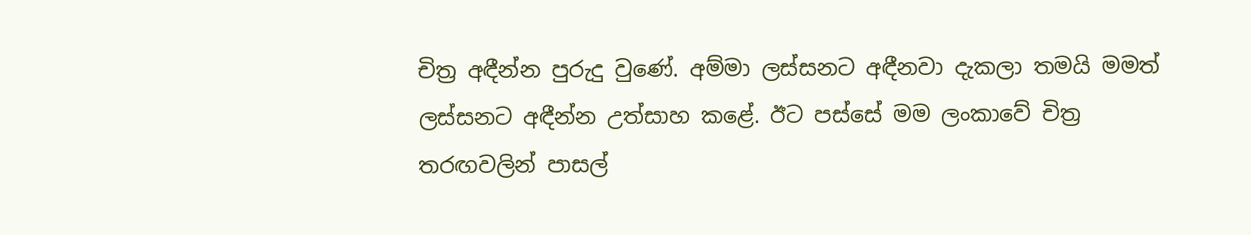චිත්‍ර අඳීන්න පුරුදු වුණේ. අම්මා ලස්සනට අඳීනවා දැකලා තමයි මමත් ලස්සනට අඳීන්න උත්සාහ කළේ. ඊට පස්සේ මම ලංකාවේ චිත්‍ර තරඟවලින් පාසල්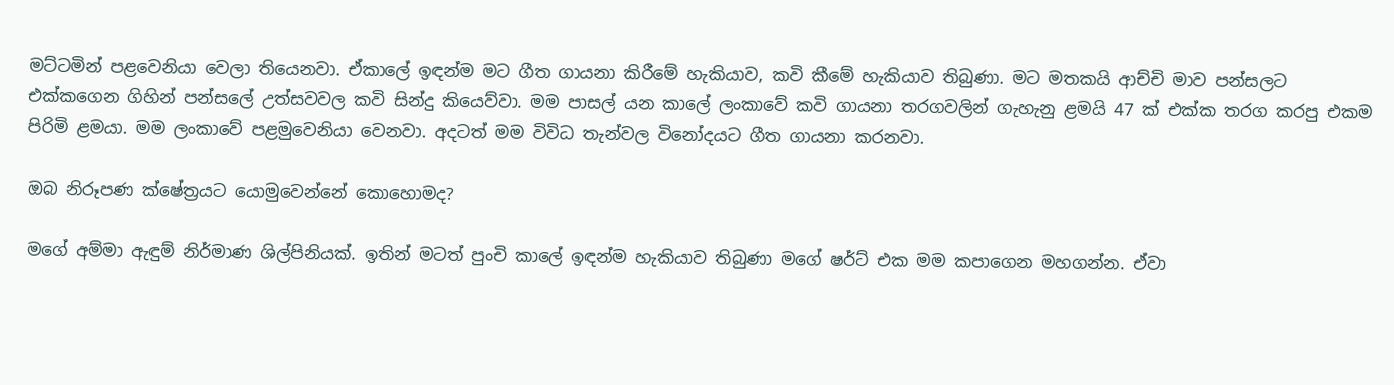මට්ටමින් පළවෙනියා වෙලා තියෙනවා. ඒකාලේ ඉඳන්ම මට ගීත ගායනා කිරීමේ හැකියාව, කවි කීමේ හැකියාව තිබුණා. මට මතකයි ආච්චි මාව පන්සලට එක්කගෙන ගිහින් පන්සලේ උත්සවවල කවි සින්දු කියෙව්වා. මම පාසල් යන කාලේ ලංකාවේ කවි ගායනා තරගවලින් ගැහැනු ළමයි 47 ක් එක්ක තරග කරපු එකම පිරිමි ළමයා. මම ලංකාවේ පළමුවෙනියා වෙනවා. අදටත් මම විවිධ තැන්වල විනෝදයට ගීත ගායනා කරනවා.

ඔබ නිරූපණ ක්ෂේත්‍රයට යොමුවෙන්නේ කොහොමද?

මගේ අම්මා ඇඳුම් නිර්මාණ ශිල්පිනියක්. ඉතින් මටත් පුංචි කාලේ ඉඳන්ම හැකියාව තිබුණා මගේ ෂර්ට් එක මම කපාගෙන මහගන්න. ඒවා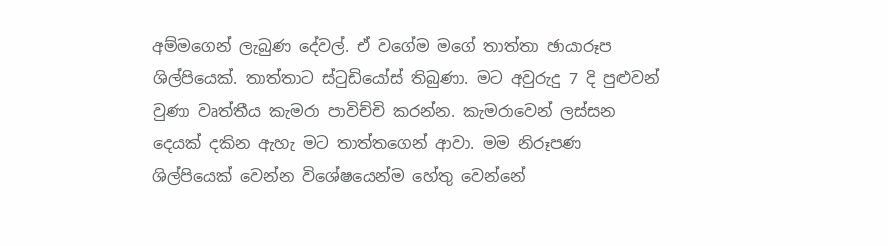අම්මගෙන් ලැබුණ දේවල්. ඒ වගේම මගේ තාත්තා ඡායාරූප ශිල්පියෙක්. තාත්තාට ස්ටුඩියෝස් තිබුණා. මට අවුරුදු 7 දි පුළුවන් වුණා වෘත්තීය කැමරා පාවිච්චි කරන්න. කැමරාවෙන් ලස්සන දෙයක් දකින ඇහැ මට තාත්තගෙන් ආවා. මම නිරූපණ ශිල්පියෙක් වෙන්න විශේෂයෙන්ම හේතු වෙන්නේ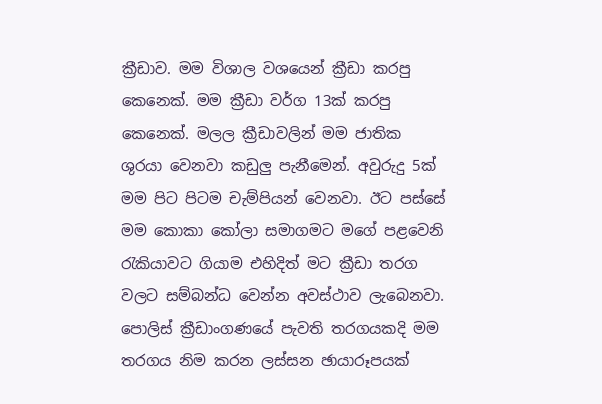ක්‍රීඩාව. මම විශාල වශයෙන් ක්‍රීඩා කරපු කෙනෙක්. මම ක්‍රීඩා වර්ග 13ක් කරපු කෙනෙක්. මලල ක්‍රීඩාවලින් මම ජාතික ශුරයා වෙනවා කඩුලු පැනීමෙන්. අවුරුදු 5ක් මම පිට පිටම චැම්පියන් වෙනවා. ඊට පස්සේ මම කොකා කෝලා සමාගමට මගේ පළවෙනි රැකියාවට ගියාම එහිදිත් මට ක්‍රීඩා තරග වලට සම්බන්ධ වෙන්න අවස්ථාව ලැබෙනවා. පොලිස් ක්‍රීඩාංගණයේ පැවති තරගයකදි මම තරගය නිම කරන ලස්සන ඡායාරූපයක්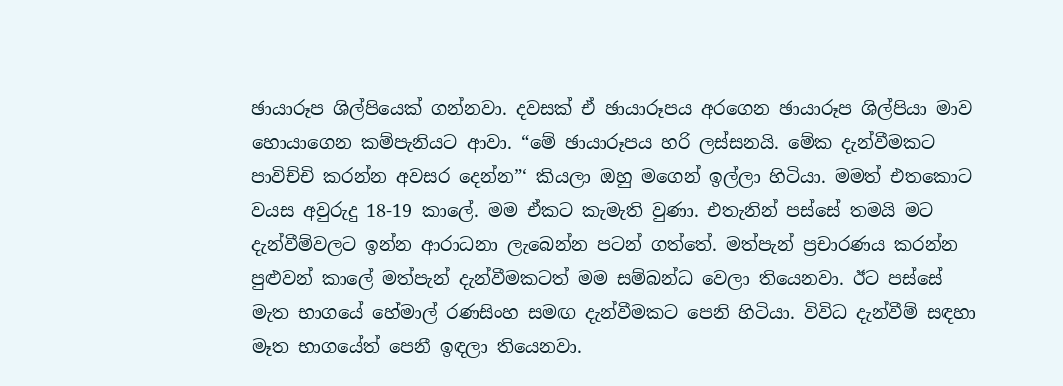ඡායාරූප ශිල්පියෙක් ගන්නවා. දවසක් ඒ ඡායාරූපය අරගෙන ඡායාරූප ශිල්පියා මාව හොයාගෙන කම්පැනියට ආවා. “මේ ඡායාරූපය හරි ලස්සනයි. මේක දැන්වීමකට පාවිච්චි කරන්න අවසර දෙන්න”‘ කියලා ඔහු මගෙන් ඉල්ලා හිටියා. මමත් එතකොට වයස අවුරුදු 18-19 කාලේ. මම ඒකට කැමැති වුණා. එතැනින් පස්සේ තමයි මට දැන්වීම්වලට ඉන්න ආරාධනා ලැබෙන්න පටන් ගත්තේ. මත්පැන් ප්‍රචාරණය කරන්න පුළුවන් කාලේ මත්පැන් දැන්වීමකටත් මම සම්බන්ධ වෙලා තියෙනවා. ඊට පස්සේ මැත භාගයේ හේමාල් රණසිංහ සමඟ දැන්වීමකට පෙනි හිටියා. විවිධ දැන්වීම් සඳහා මෑත භාගයේත් පෙනී ඉඳලා තියෙනවා.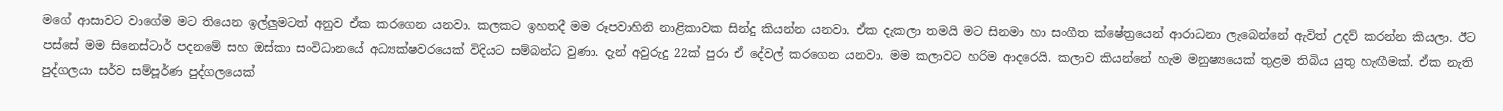මගේ ආසාවට වාගේම මට තියෙන ඉල්ලුමටත් අනුව ඒක කරගෙන යනවා. කලකට ඉහතදී මම රූපවාහිනි නාළිකාවක සින්දු කියන්න යනවා. ඒක දැකලා තමයි මට සිනමා හා සංගීත ක්ෂේත්‍රයෙන් ආරාධනා ලැබෙන්නේ ඇවිත් උදව් කරන්න කියලා. ඊට පස්සේ මම සිනෙස්ටාර් පදනමේ සහ ඔස්කා සංවිධානයේ අධ්‍යක්ෂවරයෙක් විදියට සම්බන්ධ වුණා. දැන් අවුරුදු 22ක් පුරා ඒ දේවල් කරගෙන යනවා. මම කලාවට හරිම ආදරෙයි. කලාව කියන්නේ හැම මනුෂ්‍යයෙක් තුළම තිබිය යුතු හැඟීමක්. ඒක නැති පුද්ගලයා සර්ව සම්පූර්ණ පුද්ගලයෙක්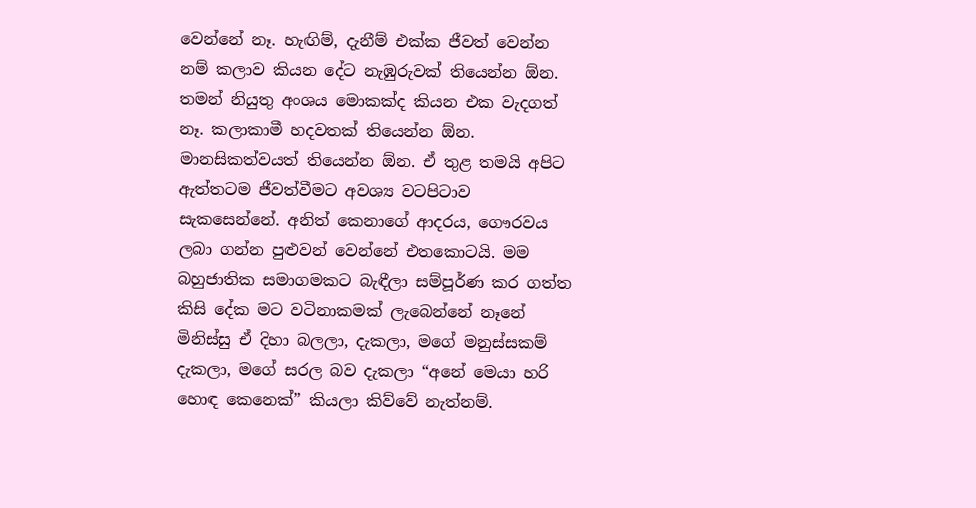වෙන්නේ නෑ. හැඟිම්, දැනීම් එක්ක ජීවත් වෙන්න නම් කලාව කියන දේට නැඹුරුවක් තියෙන්න ඕන. තමන් නියුතු අංශය මොකක්ද කියන එක වැදගත් නෑ. කලාකාමී හදවතක් තියෙන්න ඕන. මානසිකත්වයත් තියෙන්න ඕන. ඒ තුළ තමයි අපිට ඇත්තටම ජීවත්වීමට අවශ්‍ය වටපිටාව සැකසෙන්නේ. අනිත් කෙනාගේ ආදරය, ගෞරවය ලබා ගන්න පුළුවන් වෙන්නේ එතකොටයි. මම බහුජාතික සමාගමකට බැඳීලා සම්පූර්ණ කර ගත්ත කිසි දේක මට වටිනාකමක් ලැබෙන්නේ නෑනේ මිනිස්සු ඒ දිහා බලලා, දැකලා, මගේ මනුස්සකම් දැකලා, මගේ සරල බව දැකලා “අනේ මෙයා හරි හොඳ කෙනෙක්” කියලා කිව්වේ නැත්නම්.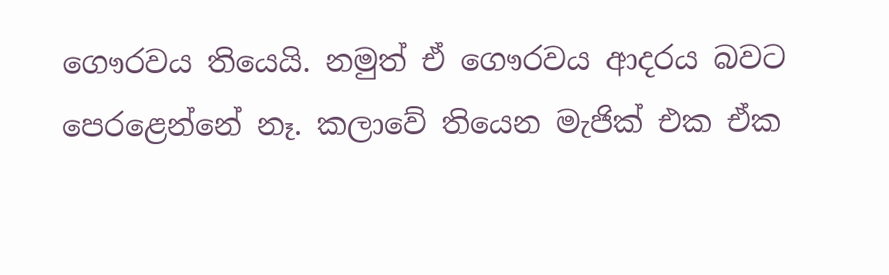ගෞරවය තියෙයි. නමුත් ඒ ගෞරවය ආදරය බවට පෙරළෙන්නේ නෑ. කලාවේ තියෙන මැජික් එක ඒක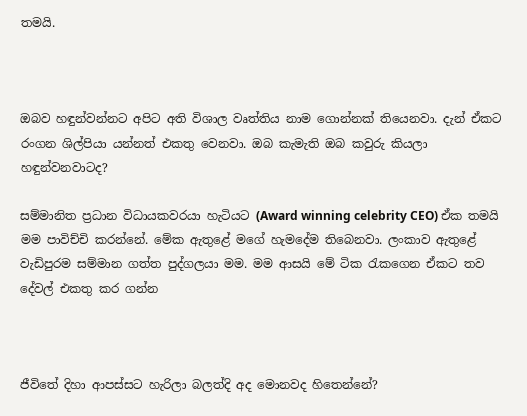තමයි.



ඔබව හඳුන්වන්නට අපිට අති විශාල වෘත්තිය නාම ගොන්නක් තියෙනවා. දැන් ඒකට රංගන ශිල්පියා යන්නත් එකතු වෙනවා. ඔබ කැමැති ඔබ කවුරු කියලා හඳුන්වනවාටද?

සම්මානිත ප්‍රධාන විධායකවරයා හැටියට (Award winning celebrity CEO) ඒක තමයි මම පාවිච්චි කරන්නේ. මේක ඇතුළේ මගේ හැමදේම තිබෙනවා. ලංකාව ඇතුළේ වැඩිපුරම සම්මාන ගත්ත පුද්ගලයා මම. මම ආසයි මේ ටික රැකගෙන ඒකට තව දේවල් එකතු කර ගන්න



ජීවිතේ දිහා ආපස්සට හැරිලා බලත්දි අද මොනවද හිතෙන්නේ?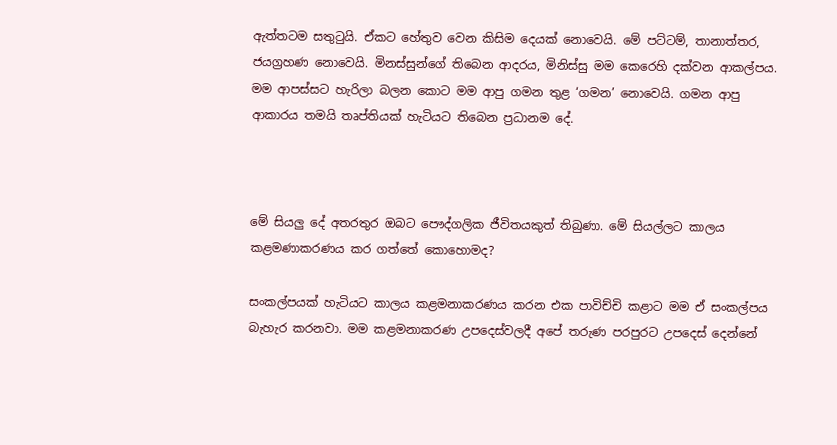ඇත්තටම සතුටුයි. ඒකට හේතුව වෙන කිසිම දෙයක් නොවෙයි. මේ පට්ටම්, තානාත්තර, ජයග්‍රහණ නොවෙයි. මිනස්සුන්ගේ තිබෙන ආදරය, මිනිස්සු මම කෙරෙහි දක්වන ආකල්පය. මම ආපස්සට හැරිලා බලන කොට මම ආපු ගමන තුළ ‘ගමන’ නොවෙයි. ගමන ආපු ආකාරය තමයි තෘප්තියක් හැටියට තිබෙන ප්‍රධානම දේ.



මේ සියලු දේ අතරතුර ඔබට පෞද්ගලික ජීවිතයකුත් තිබුණා. මේ සියල්ලට කාලය කළමණාකරණය කර ගත්තේ කොහොමද?

සංකල්පයක් හැටියට කාලය කළමනාකරණය කරන එක පාවිච්චි කළාට මම ඒ සංකල්පය බැහැර කරනවා. මම කළමනාකරණ උපදෙස්වලදී අපේ තරුණ පරපුරට උපදෙස් දෙන්නේ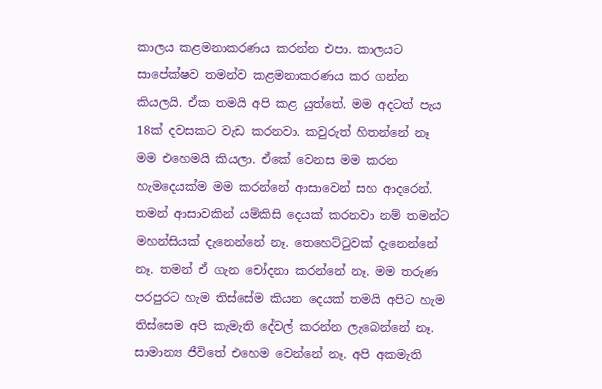කාලය කළමනාකරණය කරන්න එපා. කාලයට සාපේක්ෂව තමන්ව කළමනාකරණය කර ගන්න කියලයි. ඒක තමයි අපි කළ යුත්තේ. මම අදටත් පැය 18ක් දවසකට වැඩ කරනවා. කවුරුත් හිතන්නේ නෑ මම එහෙමයි කියලා. ඒකේ වෙනස මම කරන හැමදෙයක්ම මම කරන්නේ ආසාවෙන් සහ ආදරෙන්. තමන් ආසාවකින් යම්කිසි දෙයක් කරනවා නම් තමන්ට මහන්සියක් දැනෙන්නේ නෑ. තෙහෙට්ටුවක් දැනෙන්නේ නෑ. තමන් ඒ ගැන චෝදනා කරන්නේ නෑ. මම තරුණ පරපුරට හැම තිස්සේම කියන දෙයක් තමයි අපිට හැම තිස්සෙම අපි කැමැති දේවල් කරන්න ලැබෙන්නේ නෑ. සාමාන්‍ය ජීවිතේ එහෙම වෙන්නේ නෑ. අපි අකමැති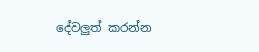දේවලුත් කරන්න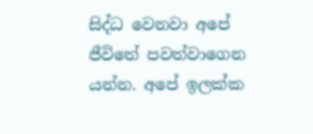සිද්ධ වෙනවා අපේ ජීවිතේ පවත්වාගෙන යන්න. අපේ ඉලක්ක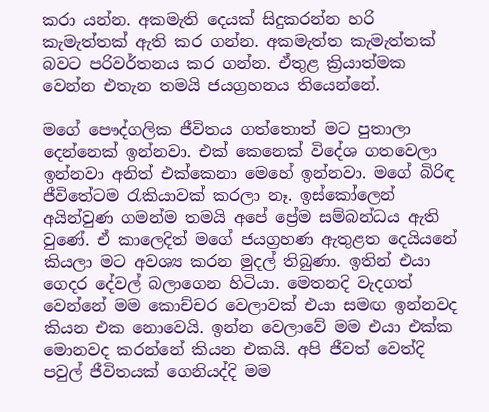කරා යන්න. අකමැති දෙයක් සිදුකරන්න හරි කැමැත්තක් ඇති කර ගන්න. අකමැත්ත කැමැත්තක් බවට පරිවර්තනය කර ගන්න. ඒතුළ ක්‍රියාත්මක වෙන්න එතැන තමයි ජයග්‍රහනය තියෙන්නේ.

මගේ පෞද්ගලික ජීවිතය ගත්තොත් මට පුතාලා දෙන්නෙක් ඉන්නවා. එක් කෙනෙක් විදේශ ගතවෙලා ඉන්නවා අනිත් එක්කෙනා මෙහේ ඉන්නවා. මගේ බිරිඳ ජීවිතේටම රැකියාවක් කරලා නෑ. ඉස්කෝලෙන් අයින්වුණ ගමන්ම තමයි අපේ ප්‍රේම සම්බන්ධය ඇති වුණේ. ඒ කාලෙදිත් මගේ ජයග්‍රහණ ඇතුළත දෙයියනේ කියලා මට අවශ්‍ය කරන මුදල් තිබුණා. ඉතින් එයා ගෙදර දේවල් බලාගෙන හිටියා. මෙතනදි වැදගත් වෙන්නේ මම කොච්චර වෙලාවක් එයා සමඟ ඉන්නවද කියන එක නොවෙයි. ඉන්න වෙලාවේ මම එයා එක්ක මොනවද කරන්නේ කියන එකයි. අපි ජීවත් වෙත්දි පවුල් ජීවිතයක් ගෙනියද්දි මම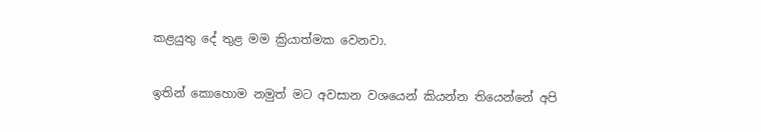කළයුතු දේ තුළ මම ක්‍රියාත්මක වෙනවා.

ඉතින් කොහොම නමුත් මට අවසාන වශයෙන් කියන්න තියෙන්නේ අපි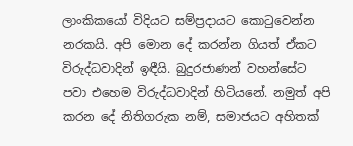ලාංකිකයෝ විදියට සම්ප්‍රදායට කොටුවෙන්න නරකයි. අපි මොන දේ කරන්න ගියත් ඒකට විරුද්ධවාදින් ඉඳීයි. බුදුරජාණන් වහන්සේට පවා එහෙම විරුද්ධවාදින් හිටියනේ. නමුත් අපි කරන දේ නිතිගරුක නම්, සමාජයට අහිතක්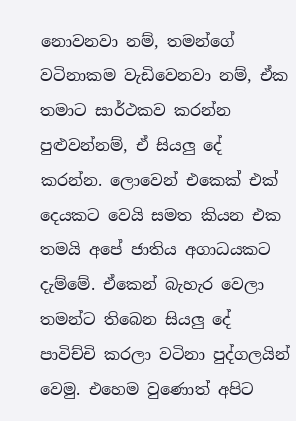නොවනවා නම්, තමන්ගේ වටිනාකම වැඩිවෙනවා නම්, ඒක තමාට සාර්ථකව කරන්න පුළුවන්නම්, ඒ සියලු දේ කරන්න. ලොවෙන් එකෙක් එක් දෙයකට වෙයි සමත කියන එක තමයි අපේ ජාතිය අගාධයකට දැම්මේ. ඒකෙන් බැහැර වෙලා තමන්ට තිබෙන සියලු දේ පාවිච්චි කරලා වටිනා පුද්ගලයින් වෙමු. එහෙම වුණොත් අපිට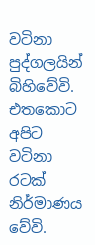වටිනා පුද්ගලයින් බිහිවේවි. එතකොට අපිට වටිනා රටක් නිර්මාණය වේවි.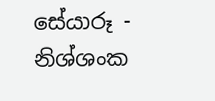සේයාරූ - නිශ්ශංක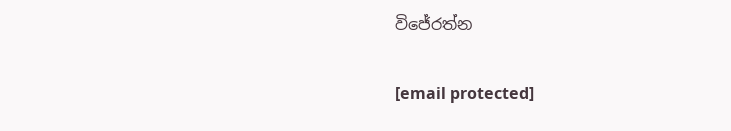විජේරත්න

[email protected]